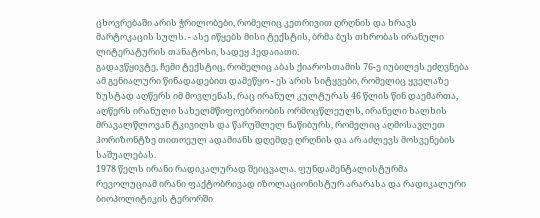ცხოვრებაში არის ჭრილობები, რომელიც კეთრივით ღრღნის და ხრავს მარტოკაცის სულს. - ასე იწყებს მისი ტექსტის, ბრმა ბუს თხრობას ირანული ლიტერატურის თანატოსი, სადეყ ჰედაიათი.
გადავწყივტე, ჩემი ტექსტიც, რომელიც აბას ქიაროსთამის 76-ე იუბილეს ეძღვნება ამ გენიალური წინადადებით დამეწყო - ეს არის სიტყვები, რომელიც ყველაზე ზუსტად აღწერს იმ მოვლენას, რაც ირანულ კულტურას 46 წლის წინ დაემართა, აღწერს ირანული სახელმწიფოებრიობის ორმოცწლეულს, ირანელი ხალხის მრავალწლოვან ტკივილს და წარუშლელ ნაწიბურს, რომელიც აღმოსავლეთ ჰორიზონტზე თითოეულ ადამიანს დღემდე ღრღნის და არ აძლევს მოსვენების საშუალებას.
1978 წელს ირანი რადიკალურად შეიცვალა. ფუნდამენტალისტურმა რევოლუციამ ირანი ფაქტობრივად იზოლაციონისტურ არარასა და რადიკალური ბიოპოლიტიკის ტერორში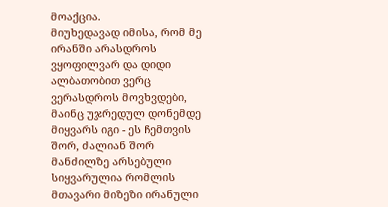მოაქცია.
მიუხედავად იმისა, რომ მე ირანში არასდროს ვყოფილვარ და დიდი ალბათობით ვერც ვერასდროს მოვხვდები, მაინც უჯრედულ დონემდე მიყვარს იგი - ეს ჩემთვის შორ, ძალიან შორ მანძილზე არსებული სიყვარულია რომლის მთავარი მიზეზი ირანული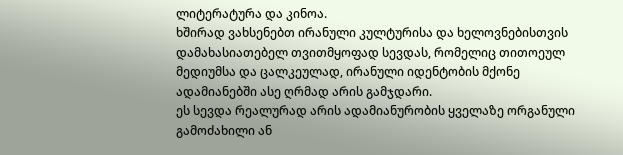ლიტერატურა და კინოა.
ხშირად ვახსენებთ ირანული კულტურისა და ხელოვნებისთვის დამახასიათებელ თვითმყოფად სევდას, რომელიც თითოეულ მედიუმსა და ცალკეულად, ირანული იდენტობის მქონე ადამიანებში ასე ღრმად არის გამჯდარი.
ეს სევდა რეალურად არის ადამიანურობის ყველაზე ორგანული გამოძახილი ან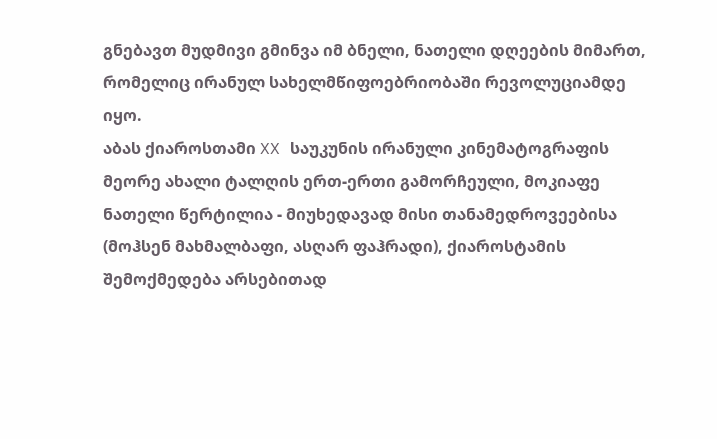გნებავთ მუდმივი გმინვა იმ ბნელი, ნათელი დღეების მიმართ, რომელიც ირანულ სახელმწიფოებრიობაში რევოლუციამდე იყო.
აბას ქიაროსთამი XX საუკუნის ირანული კინემატოგრაფის მეორე ახალი ტალღის ერთ-ერთი გამორჩეული, მოკიაფე ნათელი წერტილია - მიუხედავად მისი თანამედროვეებისა (მოჰსენ მახმალბაფი, ასღარ ფაჰრადი), ქიაროსტამის შემოქმედება არსებითად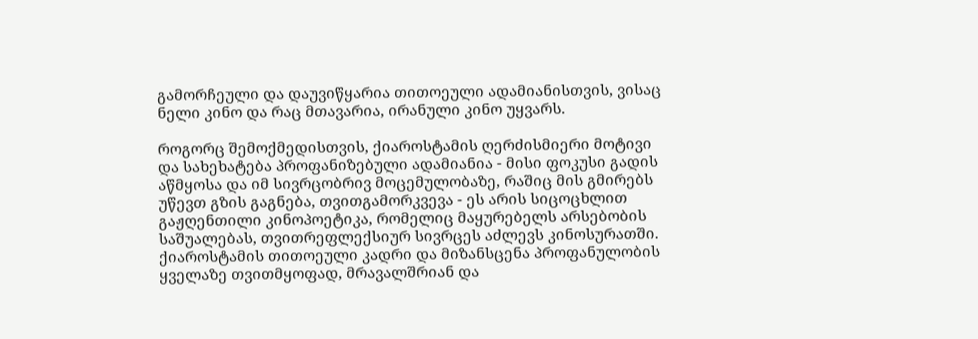გამორჩეული და დაუვიწყარია თითოეული ადამიანისთვის, ვისაც ნელი კინო და რაც მთავარია, ირანული კინო უყვარს.

როგორც შემოქმედისთვის, ქიაროსტამის ღერძისმიერი მოტივი და სახეხატება პროფანიზებული ადამიანია - მისი ფოკუსი გადის აწმყოსა და იმ სივრცობრივ მოცემულობაზე, რაშიც მის გმირებს უწევთ გზის გაგნება, თვითგამორკვევა - ეს არის სიცოცხლით გაჟღენთილი კინოპოეტიკა, რომელიც მაყურებელს არსებობის საშუალებას, თვითრეფლექსიურ სივრცეს აძლევს კინოსურათში.
ქიაროსტამის თითოეული კადრი და მიზანსცენა პროფანულობის ყველაზე თვითმყოფად, მრავალშრიან და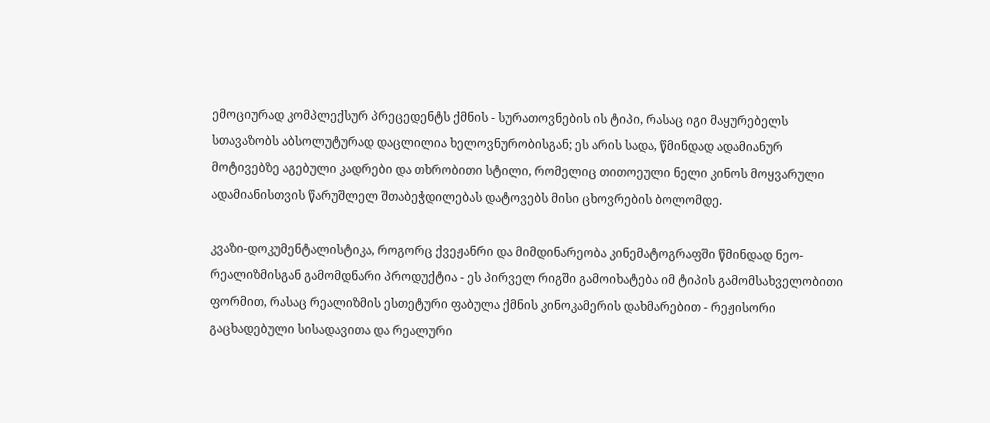ემოციურად კომპლექსურ პრეცედენტს ქმნის - სურათოვნების ის ტიპი, რასაც იგი მაყურებელს სთავაზობს აბსოლუტურად დაცლილია ხელოვნურობისგან; ეს არის სადა, წმინდად ადამიანურ მოტივებზე აგებული კადრები და თხრობითი სტილი, რომელიც თითოეული ნელი კინოს მოყვარული ადამიანისთვის წარუშლელ შთაბეჭდილებას დატოვებს მისი ცხოვრების ბოლომდე.

კვაზი-დოკუმენტალისტიკა, როგორც ქვეჟანრი და მიმდინარეობა კინემატოგრაფში წმინდად ნეო-რეალიზმისგან გამომდნარი პროდუქტია - ეს პირველ რიგში გამოიხატება იმ ტიპის გამომსახველობითი ფორმით, რასაც რეალიზმის ესთეტური ფაბულა ქმნის კინოკამერის დახმარებით - რეჟისორი გაცხადებული სისადავითა და რეალური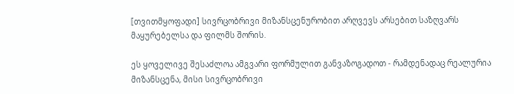[თვითმყოფადი] სივრცობრივი მიზანსცენურობით არღვევს არსებით საზღვარს მაყურებელსა და ფილმს შორის.

ეს ყოველივე შესაძლოა ამგვარი ფორმულით განვაზოგადოთ - რამდენადაც რეალურია მიზანსცენა, მისი სივრცობრივი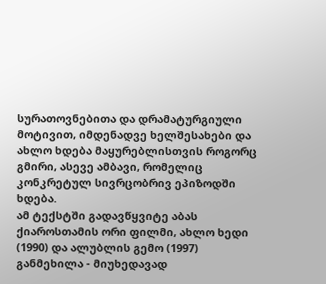სურათოვნებითა და დრამატურგიული მოტივით, იმდენადვე ხელშესახები და ახლო ხდება მაყურებლისთვის როგორც გმირი, ასევე ამბავი, რომელიც კონკრეტულ სივრცობრივ ეპიზოდში ხდება.
ამ ტექსტში გადავწყვიტე აბას ქიაროსთამის ორი ფილმი, ახლო ხედი (1990) და ალუბლის გემო (1997) განმეხილა - მიუხედავად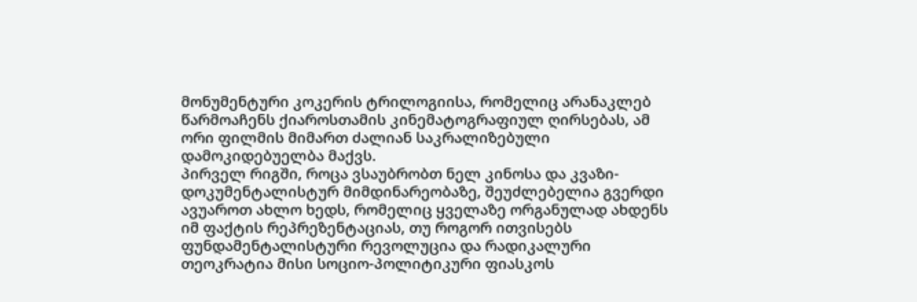მონუმენტური კოკერის ტრილოგიისა, რომელიც არანაკლებ წარმოაჩენს ქიაროსთამის კინემატოგრაფიულ ღირსებას, ამ ორი ფილმის მიმართ ძალიან საკრალიზებული დამოკიდებუელბა მაქვს.
პირველ რიგში, როცა ვსაუბრობთ ნელ კინოსა და კვაზი-დოკუმენტალისტურ მიმდინარეობაზე, შეუძლებელია გვერდი ავუაროთ ახლო ხედს, რომელიც ყველაზე ორგანულად ახდენს იმ ფაქტის რეპრეზენტაციას, თუ როგორ ითვისებს ფუნდამენტალისტური რევოლუცია და რადიკალური თეოკრატია მისი სოციო-პოლიტიკური ფიასკოს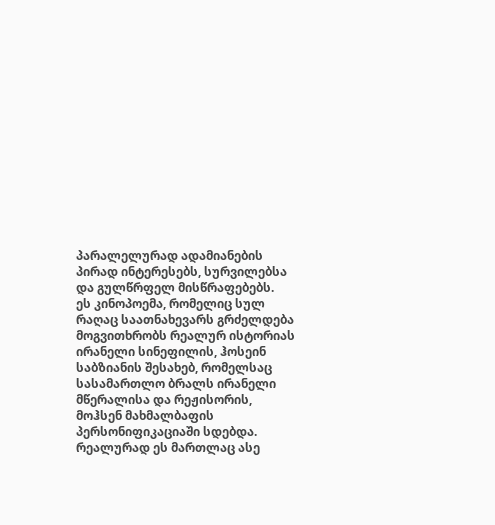პარალელურად ადამიანების პირად ინტერესებს, სურვილებსა და გულწრფელ მისწრაფებებს.
ეს კინოპოემა, რომელიც სულ რაღაც საათნახევარს გრძელდება მოგვითხრობს რეალურ ისტორიას ირანელი სინეფილის, ჰოსეინ საბზიანის შესახებ, რომელსაც სასამართლო ბრალს ირანელი მწერალისა და რეჟისორის, მოჰსენ მახმალბაფის პერსონიფიკაციაში სდებდა.
რეალურად ეს მართლაც ასე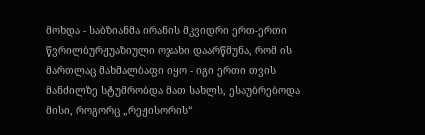მოხდა - საბზიანმა ირანის მკვიდრი ერთ-ერთი წვრილბურჟუაზიული ოჯახი დაარწმუნა, რომ ის მართლაც მახმალბაფი იყო - იგი ერთი თვის მანძილზე სტუმრობდა მათ სახლს, ესაუბრებოდა მისი, როგორც „რეჟისორის“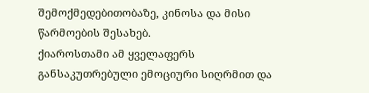შემოქმედებითობაზე, კინოსა და მისი წარმოების შესახებ.
ქიაროსთამი ამ ყველაფერს განსაკუთრებული ემოციური სიღრმით და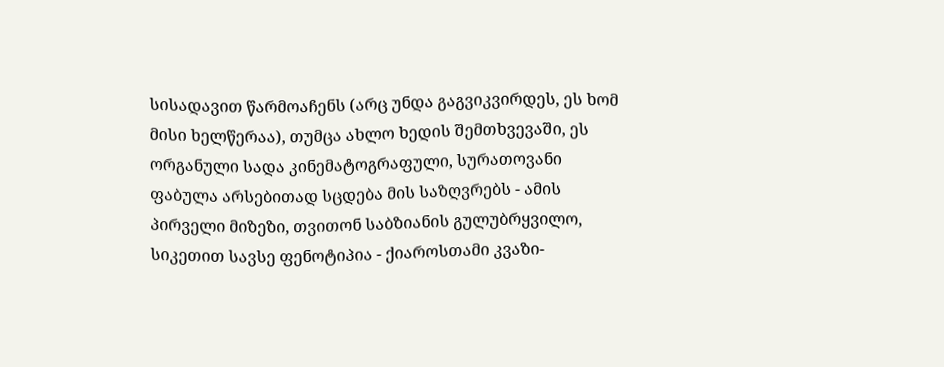სისადავით წარმოაჩენს (არც უნდა გაგვიკვირდეს, ეს ხომ მისი ხელწერაა), თუმცა ახლო ხედის შემთხვევაში, ეს ორგანული სადა კინემატოგრაფული, სურათოვანი ფაბულა არსებითად სცდება მის საზღვრებს - ამის პირველი მიზეზი, თვითონ საბზიანის გულუბრყვილო, სიკეთით სავსე ფენოტიპია - ქიაროსთამი კვაზი-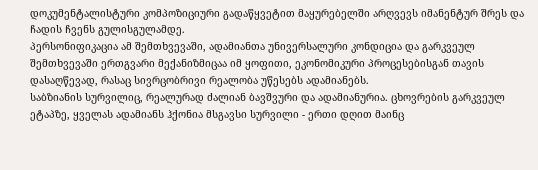დოკუმენტალისტური კომპოზიციური გადაწყვეტით მაყურებელში არღვევს იმანენტურ შრეს და ჩადის ჩვენს გულისგულამდე.
პერსონიფიკაცია ამ შემთხვევაში, ადამიანთა უნივერსალური კონდიცია და გარკვეულ შემთხვევაში ერთგვარი მექანიზმიცაა იმ ყოფითი, ეკონომიკური პროცესებისგან თავის დასაღწევად, რასაც სივრცობრივი რეალობა უწესებს ადამიანებს.
საბზიანის სურვილიც, რეალურად ძალიან ბავშვური და ადამიანურია. ცხოვრების გარკვეულ ეტაპზე, ყველას ადამიანს ჰქონია მსგავსი სურვილი - ერთი დღით მაინც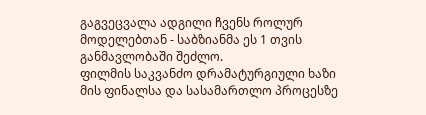გაგვეცვალა ადგილი ჩვენს როლურ მოდელებთან - საბზიანმა ეს 1 თვის განმავლობაში შეძლო.
ფილმის საკვანძო დრამატურგიული ხაზი მის ფინალსა და სასამართლო პროცესზე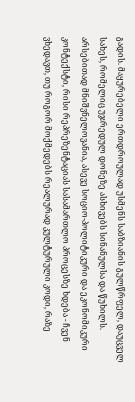გადის. მაყურებელი ერთდროულად უსმენს საბზიანის გულწრფელ, დაუცველ სახეს, რომელიც უჯრედულ დონეზე ასხივებს სინანულსა და წუხილს.
არსებითად მნიშვნელოვანია, ასევე სოციო-პოლიტიკური და ეკონომიკური კონტექსტი, რისი რეპრეზენტაციას სასამართლო პროცესზე ხდება - ჩვენ ვხედავთ, თუ როგორ მოქმედებს რეალურად კულტურული კოდი, რაზე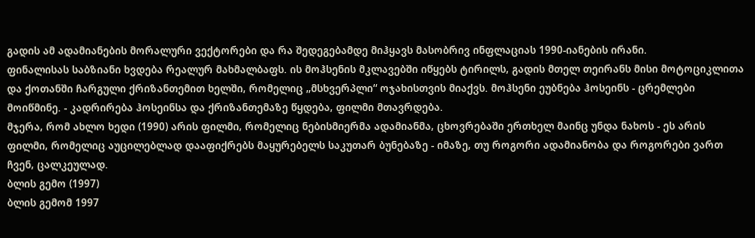გადის ამ ადამიანების მორალური ვექტორები და რა შედეგებამდე მიჰყავს მასობრივ ინფლაციას 1990-იანების ირანი.
ფინალისას საბზიანი ხვდება რეალურ მახმალბაფს. ის მოჰსენის მკლავებში იწყებს ტირილს, გადის მთელ თეირანს მისი მოტოციკლითა და ქოთანში ჩარგული ქრიზანთემით ხელში, რომელიც „მსხვერპლი“ ოჯახისთვის მიაქვს. მოჰსენი ეუბნება ჰოსეინს - ცრემლები მოიწმინე. - კადრირება ჰოსეინსა და ქრიზანთემაზე წყდება, ფილმი მთავრდება.
მჯერა, რომ ახლო ხედი (1990) არის ფილმი, რომელიც ნებისმიერმა ადამიანმა, ცხოვრებაში ერთხელ მაინც უნდა ნახოს - ეს არის ფილმი, რომელიც აუცილებლად დააფიქრებს მაყურებელს საკუთარ ბუნებაზე - იმაზე, თუ როგორი ადამიანობა და როგორები ვართ ჩვენ, ცალკეულად.
ბლის გემო (1997)
ბლის გემომ 1997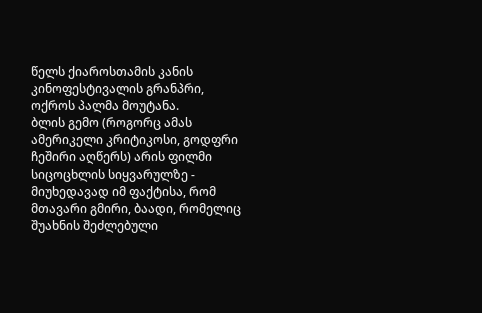წელს ქიაროსთამის კანის კინოფესტივალის გრანპრი, ოქროს პალმა მოუტანა.
ბლის გემო (როგორც ამას ამერიკელი კრიტიკოსი, გოდფრი ჩეშირი აღწერს) არის ფილმი სიცოცხლის სიყვარულზე - მიუხედავად იმ ფაქტისა, რომ მთავარი გმირი, ბაადი, რომელიც შუახნის შეძლებული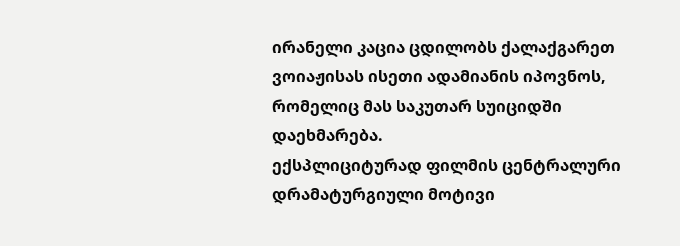ირანელი კაცია ცდილობს ქალაქგარეთ ვოიაჟისას ისეთი ადამიანის იპოვნოს, რომელიც მას საკუთარ სუიციდში დაეხმარება.
ექსპლიციტურად ფილმის ცენტრალური დრამატურგიული მოტივი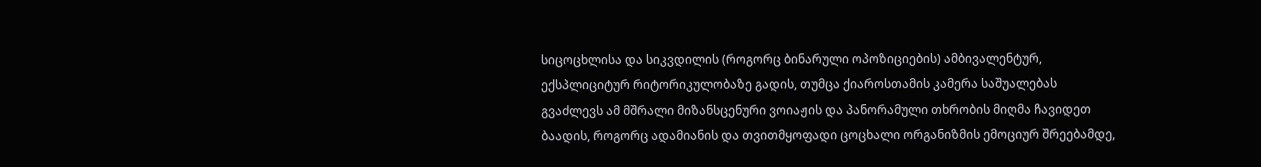სიცოცხლისა და სიკვდილის (როგორც ბინარული ოპოზიციების) ამბივალენტურ, ექსპლიციტურ რიტორიკულობაზე გადის, თუმცა ქიაროსთამის კამერა საშუალებას გვაძლევს ამ მშრალი მიზანსცენური ვოიაჟის და პანორამული თხრობის მიღმა ჩავიდეთ ბაადის, როგორც ადამიანის და თვითმყოფადი ცოცხალი ორგანიზმის ემოციურ შრეებამდე,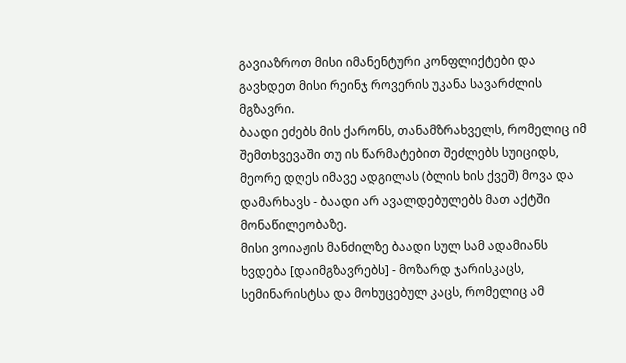გავიაზროთ მისი იმანენტური კონფლიქტები და გავხდეთ მისი რეინჯ როვერის უკანა სავარძლის მგზავრი.
ბაადი ეძებს მის ქარონს, თანამზრახველს, რომელიც იმ შემთხვევაში თუ ის წარმატებით შეძლებს სუიციდს, მეორე დღეს იმავე ადგილას (ბლის ხის ქვეშ) მოვა და დამარხავს - ბაადი არ ავალდებულებს მათ აქტში მონაწილეობაზე.
მისი ვოიაჟის მანძილზე ბაადი სულ სამ ადამიანს ხვდება [დაიმგზავრებს] - მოზარდ ჯარისკაცს, სემინარისტსა და მოხუცებულ კაცს, რომელიც ამ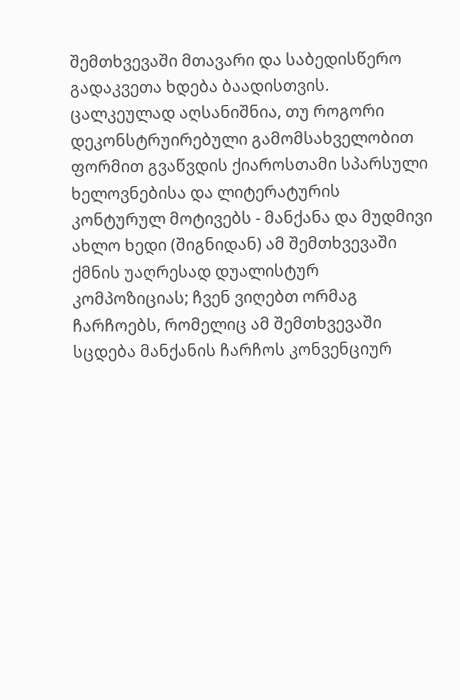შემთხვევაში მთავარი და საბედისწერო გადაკვეთა ხდება ბაადისთვის.
ცალკეულად აღსანიშნია, თუ როგორი დეკონსტრუირებული გამომსახველობით ფორმით გვაწვდის ქიაროსთამი სპარსული ხელოვნებისა და ლიტერატურის კონტურულ მოტივებს - მანქანა და მუდმივი ახლო ხედი (შიგნიდან) ამ შემთხვევაში ქმნის უაღრესად დუალისტურ კომპოზიციას; ჩვენ ვიღებთ ორმაგ ჩარჩოებს, რომელიც ამ შემთხვევაში სცდება მანქანის ჩარჩოს კონვენციურ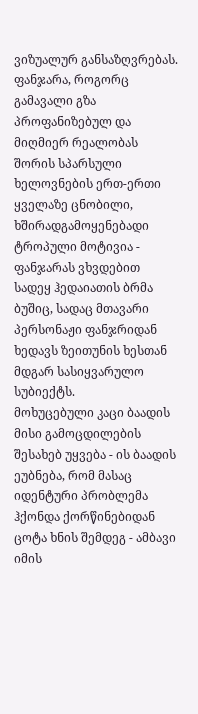ვიზუალურ განსაზღვრებას.
ფანჯარა, როგორც გამავალი გზა პროფანიზებულ და მიღმიერ რეალობას შორის სპარსული ხელოვნების ერთ-ერთი ყველაზე ცნობილი, ხშირადგამოყენებადი ტროპული მოტივია - ფანჯარას ვხვდებით სადეყ ჰედაიათის ბრმა ბუშიც, სადაც მთავარი პერსონაჟი ფანჯრიდან ხედავს ზეითუნის ხესთან მდგარ სასიყვარულო სუბიექტს.
მოხუცებული კაცი ბაადის მისი გამოცდილების შესახებ უყვება - ის ბაადის ეუბნება, რომ მასაც იდენტური პრობლემა ჰქონდა ქორწინებიდან ცოტა ხნის შემდეგ - ამბავი იმის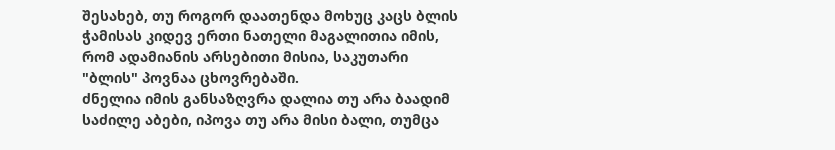შესახებ, თუ როგორ დაათენდა მოხუც კაცს ბლის ჭამისას კიდევ ერთი ნათელი მაგალითია იმის, რომ ადამიანის არსებითი მისია, საკუთარი "ბლის" პოვნაა ცხოვრებაში.
ძნელია იმის განსაზღვრა დალია თუ არა ბაადიმ საძილე აბები, იპოვა თუ არა მისი ბალი, თუმცა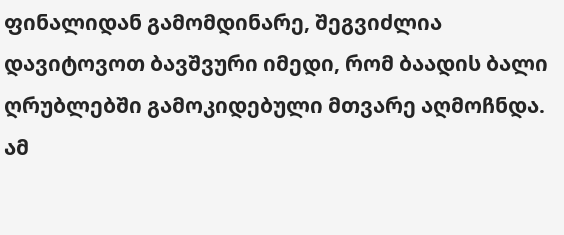ფინალიდან გამომდინარე, შეგვიძლია დავიტოვოთ ბავშვური იმედი, რომ ბაადის ბალი ღრუბლებში გამოკიდებული მთვარე აღმოჩნდა.
ამ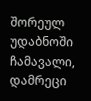შორეულ უდაბნოში
ჩამავალი, დამრეცი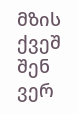მზის ქვეშ
შენ ვერ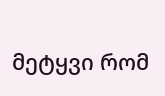მეტყვი რომ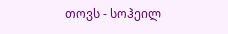თოვს - სოჰეილ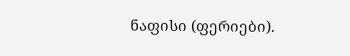ნაფისი (ფერიები).